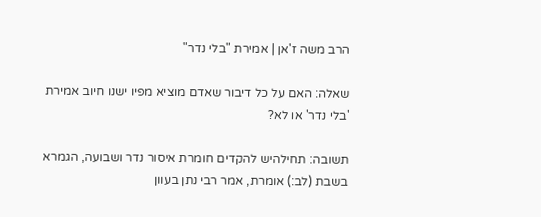הרב משה ז'אן | אמירת "בלי נדר"

שאלה: האם על כל דיבור שאדם מוציא מפיו ישנו חיוב אמירת 'בלי נדר' או לא?

תשובה: תחילהיש להקדים חומרת איסור נדר ושבועה, הגמרא בשבת (לב:) אומרת, אמר רבי נתן בעוון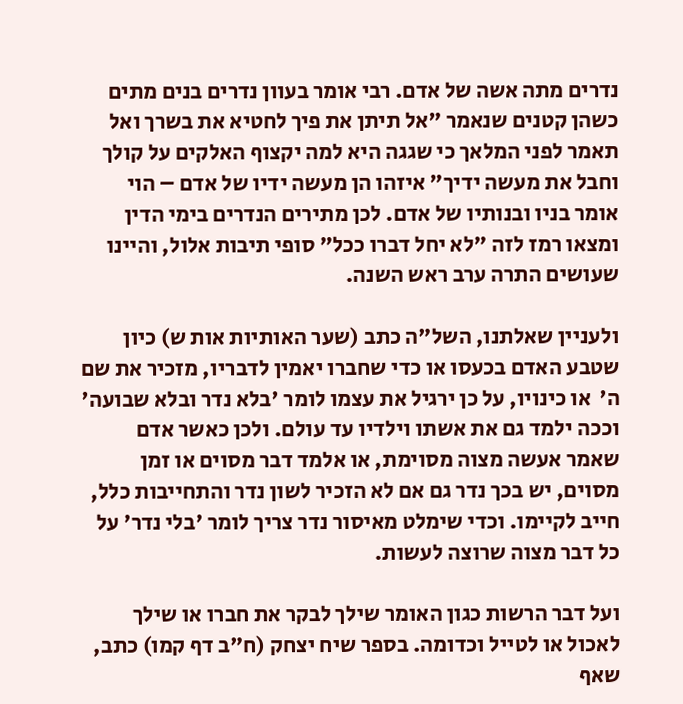נדרים מתה אשה של אדם. רבי אומר בעוון נדרים בנים מתים כשהן קטנים שנאמר "אל תיתן את פיך לחטיא את בשרך ואל תאמר לפני המלאך כי שגגה היא למה יקצוף האלקים על קולך וחבל את מעשה ידיך" איזהו הן מעשה ידיו של אדם – הוי אומר בניו ובנותיו של אדם. לכן מתירים הנדרים בימי הדין ומצאו רמז לזה "לא יחל דברו ככל" סופי תיבות אלול, והיינו שעושים התרה ערב ראש השנה.

ולעניין שאלתנו, השל"ה כתב (שער האותיות אות ש) כיון שטבע האדם בכעסו או כדי שחברו יאמין לדבריו, מזכיר את שם ה'  או כינויו, על כן ירגיל את עצמו לומר 'בלא נדר ובלא שבועה' וככה ילמד גם את אשתו וילדיו עד עולם. ולכן כאשר אדם שאמר אעשה מצוה מסוימת, או אלמד דבר מסוים או זמן מסוים, יש בכך נדר גם אם לא הזכיר לשון נדר והתחייבות כלל, חייב לקיימו. וכדי שימלט מאיסור נדר צריך לומר 'בלי נדר' על כל דבר מצוה שרוצה לעשות.

ועל דבר הרשות כגון האומר שילך לבקר את חברו או שילך לאכול או לטייל וכדומה. בספר שיח יצחק (ח"ב דף קמו) כתב, שאף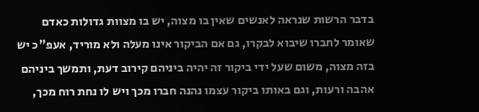בדבר הרשות שנראה לאנשים שאין בו מצוה, יש בו מצוות גדולות כאדם שאומר לחברו שיבוא לבקרו, גם אם הביקור אינו מעלה ולא מוריד, אעפ"כ יש בזה מצוה, משום שעל ידי ביקור זה יהיה ביניהם קירוב דעת, ותמשך ביניהם אהבה ורעות, וגם באותו ביקור עצמו נהנה חברו מכך ויש לו נחת רוח מכך,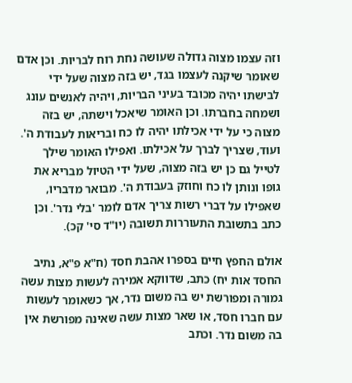וזה עצמו מצוה גדולה שעושה נחת רוח לבריות. וכן אדם שאומר שיקנה לעצמו בגד, יש בזה מצוה שעל ידי לבישתו יהיה מכובד בעיני הבריות, ויהיה לאנשים עונג ושמחה בחברתו. וכן האומר שיאכל וישתה, יש בזה מצוה כי על ידי אכילתו יהיה לו כח ובריאות לעבודת ה'. ועוד, שצריך לברך על אכילתו. ואפילו האומר שילך לטייל גם כן יש בזה מצוה, שעל ידי הטיול מבריא את גופו ונותן לו כח וחוזק בעבודת ה'. מבואר מדבריו, שאפילו על דברי רשות צריך אדם לומר 'בלי נדר'. וכן כתב בתשובת התעוררות תשובה (יו"ד סי' קכ).

אולם החפץ חיים בספרו אהבת חסד (ח"א פ"א, נתיב החסד אות יח) כתב, שדווקא אמירה לעשות מצות עשה גמורה ומפורשת יש בה משום נדר, אך כשאומר לעשות עם חברו חסד, או שאר מצות עשה שאינה מפורשת אין בה משום נדר. וכתב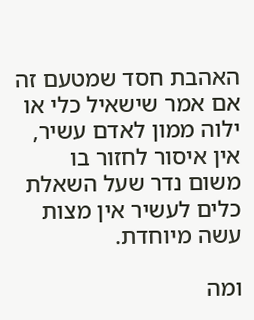האהבת חסד שמטעם זה אם אמר שישאיל כלי או ילוה ממון לאדם עשיר, אין איסור לחזור בו משום נדר שעל השאלת כלים לעשיר אין מצות עשה מיוחדת.

ומה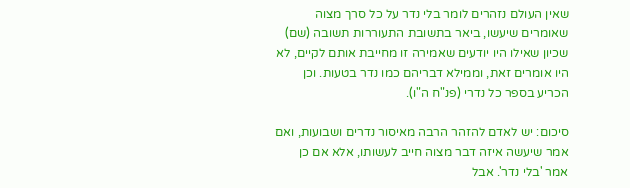שאין העולם נזהרים לומר בלי נדר על כל סרך מצוה שאומרים שיעשו, ביאר בתשובת התעוררות תשובה (שם) שכיון שאילו היו יודעים שאמירה זו מחייבת אותם לקיים, לא היו אומרים זאת, וממילא דבריהם כמו נדר בטעות. וכן הכריע בספר כל נדרי (פנ"ח ה"ו).

סיכום: יש לאדם להזהר הרבה מאיסור נדרים ושבועות, ואם אמר שיעשה איזה דבר מצוה חייב לעשותו, אלא אם כן אמר 'בלי נדר'. אבל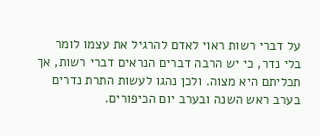על דברי רשות ראוי לאדם להרגיל את עצמו לומר בלי נדר, כי יש הרבה דברים הנראים דברי רשות, אך תכליתם היא מצוה. ולכן נהגו לעשות התרת נדרים בערב ראש השנה ובערב יום הכיפורים.